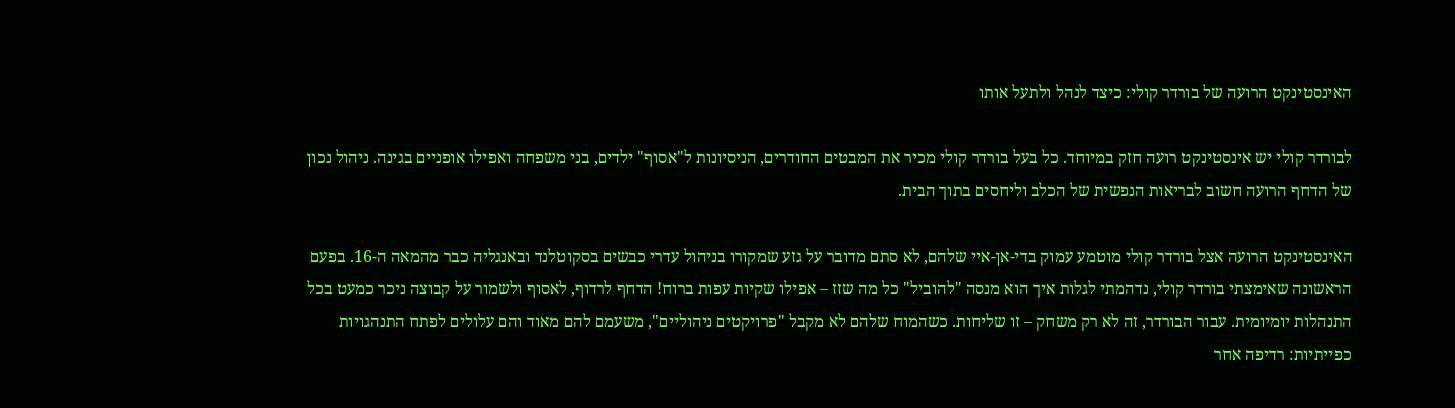האינסטינקט הרועה של בורדר קולי: כיצד לנהל ולתעל אותו

לבורדר קולי יש אינסטינקט רועה חזק במיוחד. כל בעל בורדר קולי מכיר את המבטים החודרים, הניסיונות ל"אסוף" ילדים, בני משפחה ואפילו אופניים בגינה. ניהול נכון של הדחף הרועה חשוב לבריאות הנפשית של הכלב וליחסים בתוך הבית.

האינסטינקט הרועה אצל בורדר קולי מוטמע עמוק בדי-אן-איי שלהם, לא סתם מדובר על גזע שמקורו בניהול עדרי כבשים בסקוטלנד ובאנגליה כבר מהמאה ה-16. בפעם הראשונה שאימצתי בורדר קולי, נדהמתי לגלות איך הוא מנסה "להוביל" כל מה שזז – אפילו שקיות עפות ברוח! הדחף לרדוף, לאסוף ולשמור על קבוצה ניכר כמעט בכל התנהלות יומיומית. עבור הבורדר, זה לא רק משחק – זו שליחות. כשהמוח שלהם לא מקבל "פרויקטים ניהוליים", משעמם להם מאוד והם עלולים לפתח התנהגויות כפייתיות: רדיפה אחר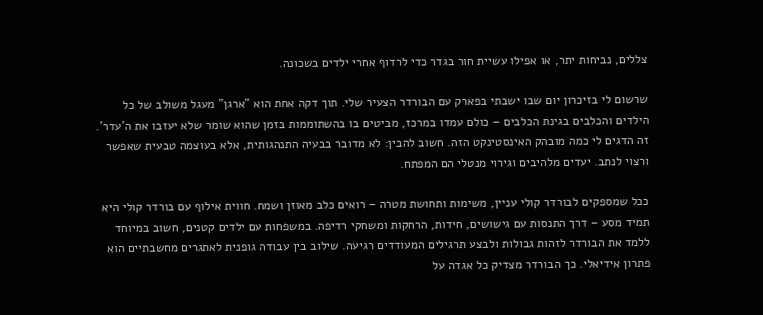צללים, נביחות יתר, או אפילו עשיית חור בגדר כדי לרדוף אחרי ילדים בשכונה.

שרשום לי בזיכרון יום שבו ישבתי בפארק עם הבורדר הצעיר שלי. תוך דקה אחת הוא "ארגן" מעגל משולב של כל הילדים והכלבים בגינת הכלבים – כולם עמדו במרכז, מביטים בו בהשתוממות בזמן שהוא שומר שלא יעזבו את ה'עדר'. זה הדגים לי כמה מובהק האינסטינקט הזה. חשוב להבין: לא מדובר בבעיה התנהגותית, אלא בעוצמה טבעית שאפשר ורצוי לנתב. יעדים מלהיבים וגירוי מנטלי הם המפתח.

ככל שמספקים לבורדר קולי עניין, משימות ותחושת מטרה – רואים כלב מאוזן ושמח. חווית אילוף עם בורדר קולי היא תמיד מסע – דרך התנסות עם גישושים, חידות, הרחקות ומשחקי רדיפה. במשפחות עם ילדים קטנים, חשוב במיוחד ללמד את הבורדר לזהות גבולות ולבצע תרגילים המעודדים רגיעה. שילוב בין עבודה גופנית לאתגרים מחשבתיים הוא פתרון אידיאלי. כך הבורדר מצדיק כל אגדה על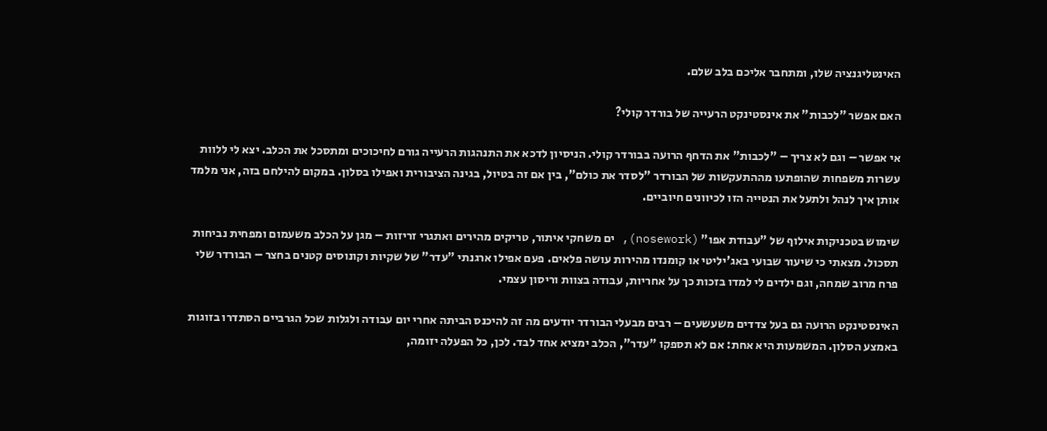האינטליגנציה שלו, ומתחבר אליכם בלב שלם.

האם אפשר "לכבות" את אינסטינקט הרעייה של בורדר קולי?

אי אפשר – וגם לא צריך – "לכבות" את הדחף הרועה בבורדר קולי. הניסיון לדכא את התנהגות הרעייה גורם לחיכוכים ומתסכל את הכלב. יצא לי ללוות עשרות משפחות שהופתעו מההתעקשות של הבורדר "לסדר את כולם", בין אם זה בטיול, בגינה הציבורית ואפילו בסלון. במקום להילחם בזה, אני מלמד אותן איך לנהל ולתעל את הנטייה הזו לכיוונים חיוביים.

שימוש בטכניקות אילוף של "עבודת אפו" (nosework), ים משחקי איתור, טריקים מהירים ואתגרי זריזות – מגן על הכלב משעמום ומפחית נביחות תסכול. מצאתי כי שיעור שבועי באג'יליטי או קומנדו מהירות עושה פלאים. פעם אפילו ארגנתי "עדר" של שקיות וקונוסים קטנים בחצר – הבורדר שלי פרח מרוב שמחה, וגם ילדים לי למדו בזכות כך על אחריות, עבודה בצוות וריסון עצמי.

האינסטינקט הרועה גם בעל צדדים משעשעים – רבים מבעלי הבורדר יודעים מה זה להיכנס הביתה אחרי יום עבודה ולגלות שכל הגרביים הסתדרו בזוגות באמצע הסלון. המשמעות היא אחת: אם לא תספקו "עדר", הכלב ימציא אחד לבד. לכן, כל הפעלה יזומה,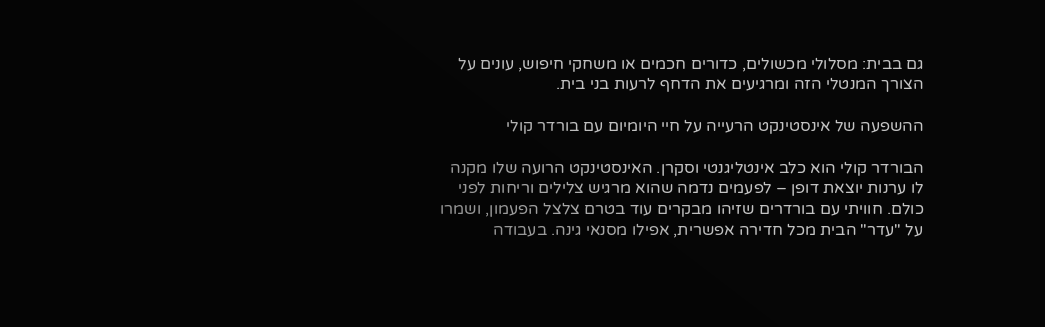גם בבית: מסלולי מכשולים, כדורים חכמים או משחקי חיפוש, עונים על הצורך המנטלי הזה ומרגיעים את הדחף לרעות בני בית.

ההשפעה של אינסטינקט הרעייה על חיי היומיום עם בורדר קולי

הבורדר קולי הוא כלב אינטליגנטי וסקרן. האינסטינקט הרועה שלו מקנה לו ערנות יוצאת דופן – לפעמים נדמה שהוא מרגיש צלילים וריחות לפני כולם. חוויתי עם בורדרים שזיהו מבקרים עוד בטרם צלצל הפעמון, ושמרו על "עדר" הבית מכל חדירה אפשרית, אפילו מסנאי גינה. בעבודה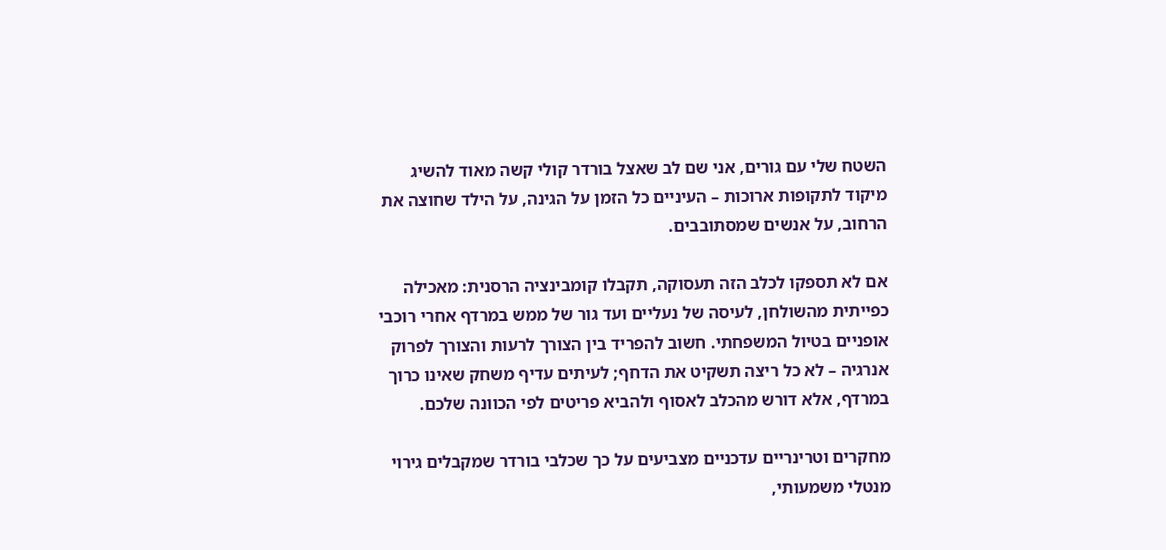השטח שלי עם גורים, אני שם לב שאצל בורדר קולי קשה מאוד להשיג מיקוד לתקופות ארוכות – העיניים כל הזמן על הגינה, על הילד שחוצה את הרחוב, על אנשים שמסתובבים.

אם לא תספקו לכלב הזה תעסוקה, תקבלו קומבינציה הרסנית: מאכילה כפייתית מהשולחן, לעיסה של נעליים ועד גור של ממש במרדף אחרי רוכבי אופניים בטיול המשפחתי. חשוב להפריד בין הצורך לרעות והצורך לפרוק אנרגיה – לא כל ריצה תשקיט את הדחף; לעיתים עדיף משחק שאינו כרוך במרדף, אלא דורש מהכלב לאסוף ולהביא פריטים לפי הכוונה שלכם.

מחקרים וטרינריים עדכניים מצביעים על כך שכלבי בורדר שמקבלים גירוי מנטלי משמעותי,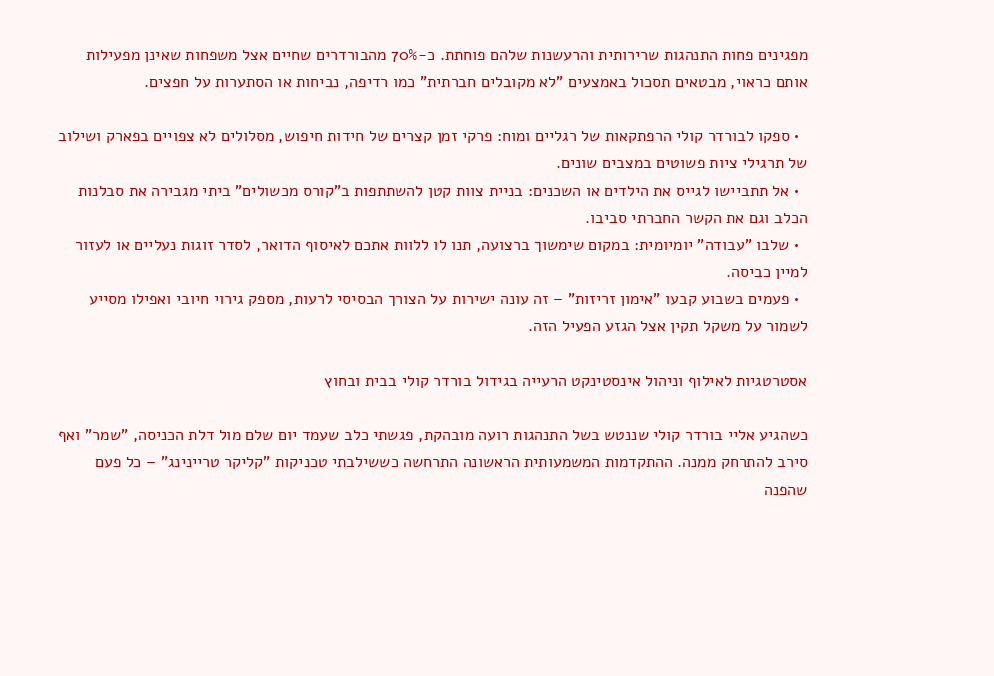מפגינים פחות התנהגות שרירותית והרעשנות שלהם פוחתת. כ-70% מהבורדרים שחיים אצל משפחות שאינן מפעילות אותם כראוי, מבטאים תסכול באמצעים "לא מקובלים חברתית" כמו רדיפה, נביחות או הסתערות על חפצים.

  • ספקו לבורדר קולי הרפתקאות של רגליים ומוח: פרקי זמן קצרים של חידות חיפוש, מסלולים לא צפויים בפארק ושילוב של תרגילי ציות פשוטים במצבים שונים.
  • אל תתביישו לגייס את הילדים או השכנים: בניית צוות קטן להשתתפות ב"קורס מכשולים" ביתי מגבירה את סבלנות הכלב וגם את הקשר החברתי סביבו.
  • שלבו "עבודה" יומיומית: במקום שימשוך ברצועה, תנו לו ללוות אתכם לאיסוף הדואר, לסדר זוגות נעליים או לעזור למיין כביסה.
  • פעמים בשבוע קבעו "אימון זריזות" – זה עונה ישירות על הצורך הבסיסי לרעות, מספק גירוי חיובי ואפילו מסייע לשמור על משקל תקין אצל הגזע הפעיל הזה.

אסטרטגיות לאילוף וניהול אינסטינקט הרעייה בגידול בורדר קולי בבית ובחוץ

כשהגיע אליי בורדר קולי שננטש בשל התנהגות רועה מובהקת, פגשתי כלב שעמד יום שלם מול דלת הכניסה, "שמר" ואף סירב להתרחק ממנה. ההתקדמות המשמעותית הראשונה התרחשה כששילבתי טכניקות "קליקר טריינינג" – כל פעם שהפנה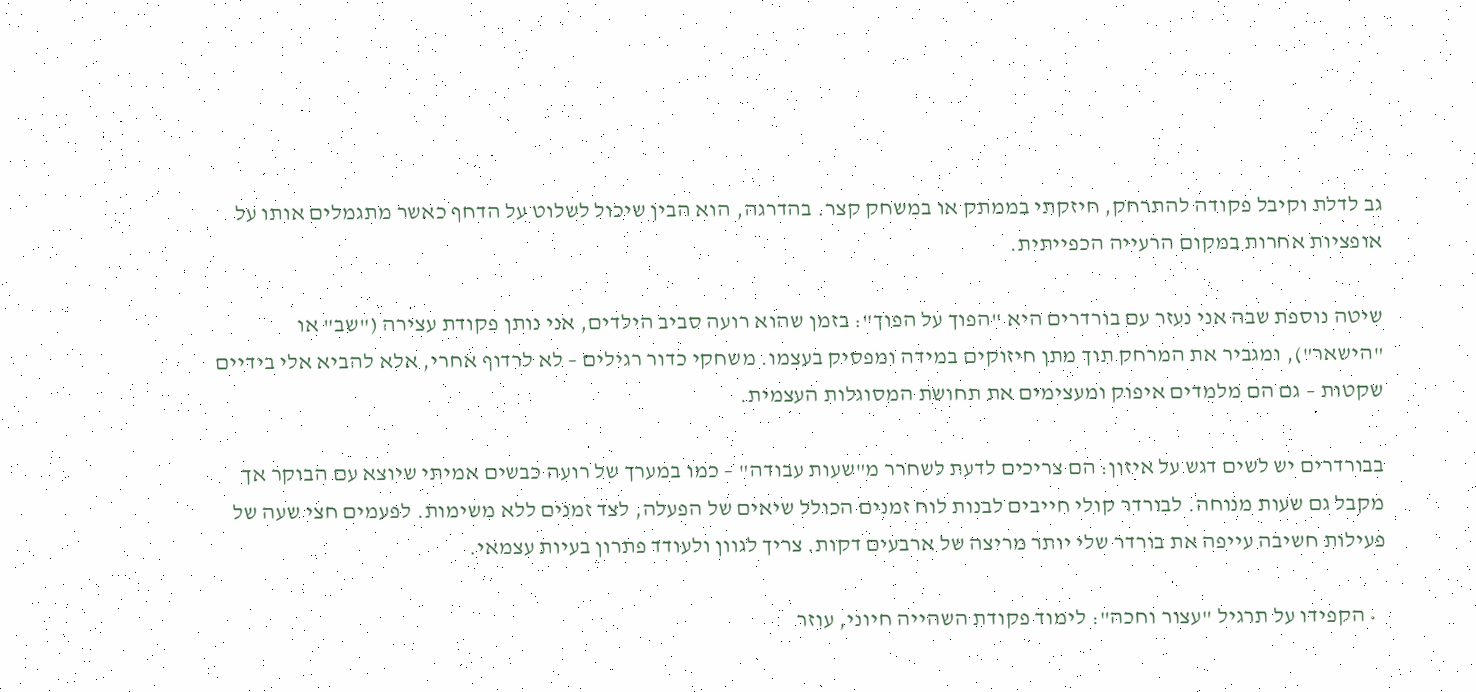גב לדלת וקיבל פקודה להתרחק, חיזקתי בממתק או במשחק קצר. בהדרגה, הוא הבין שיכול לשלוט על הדחף כאשר מתגמלים אותו על אופציות אחרות במקום הרעייה הכפייתית.

שיטה נוספת שבה אני נעזר עם בורדרים היא "הפוך על הפוך": בזמן שהוא רועה סביב הילדים, אני נותן פקודת עצירה ("שב" או "הישאר"), ומגביר את המרחק תוך מתן חיזוקים במידה ומפסיק בעצמו. משחקי כדור רגילים – לא לרדוף אחרי, אלא להביא אלי בידיים שקטות – גם הם מלמדים איפוק ומעצימים את תחושת המסוגלות העצמית.

בבורדרים יש לשים דגש על איזון: הם צריכים לדעת לשחרר מ"שעות עבודה" – כמו במערך של רועה כבשים אמיתי שיוצא עם הבוקר אך מקבל גם שעות מנוחה. לבורדר קולי חייבים לבנות לוח זמנים הכולל שיאים של הפעלה, לצד זמנים ללא משימות. לפעמים חצי שעה של פעילות חשיבה עייפה את בורדר שלי יותר מריצה של ארבעים דקות. צריך לגוון ולעודד פתרון בעיות עצמאי.

  • הקפידו על תרגיל "עצור וחכה": לימוד פקודת השהייה חיוני, עוזר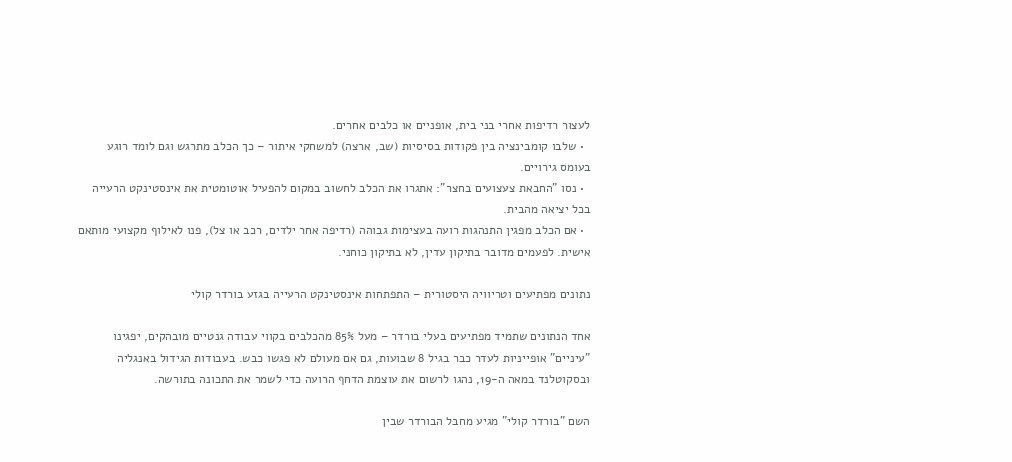לעצור רדיפות אחרי בני בית, אופניים או כלבים אחרים.
  • שלבו קומבינציה בין פקודות בסיסיות (שב, ארצה) למשחקי איתור – כך הכלב מתרגש וגם לומד רוגע בעומס גירויים.
  • נסו "החבאת צעצועים בחצר": אתגרו את הכלב לחשוב במקום להפעיל אוטומטית את אינסטינקט הרעייה בכל יציאה מהבית.
  • אם הכלב מפגין התנהגות רועה בעצימות גבוהה (רדיפה אחר ילדים, רכב או צל), פנו לאילוף מקצועי מותאם אישית. לפעמים מדובר בתיקון עדין, לא בתיקון כוחני.

נתונים מפתיעים וטריוויה היסטורית – התפתחות אינסטינקט הרעייה בגזע בורדר קולי

אחד הנתונים שתמיד מפתיעים בעלי בורדר – מעל 85% מהכלבים בקווי עבודה גנטיים מובהקים, יפגינו "עיניים" אופייניות לעדר כבר בגיל 8 שבועות, גם אם מעולם לא פגשו כבש. בעבודות הגידול באנגליה ובסקוטלנד במאה ה-19, נהגו לרשום את עוצמת הדחף הרועה כדי לשמר את התכונה בתורשה.

השם "בורדר קולי" מגיע מחבל הבורדר שבין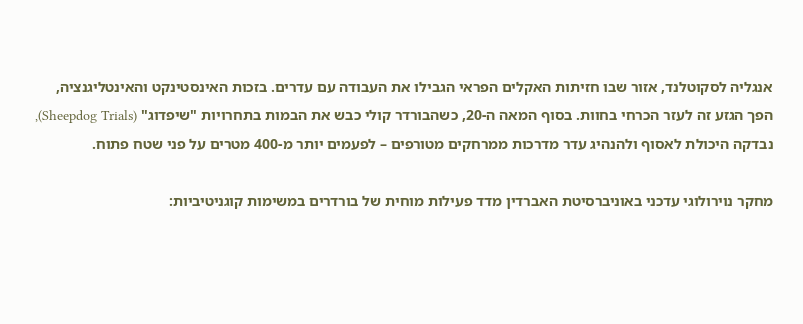אנגליה לסקוטלנד, אזור שבו חזיתות האקלים הפראי הגבילו את העבודה עם עדרים. בזכות האינסטינקט והאינטליגנציה, הפך הגזע זה לעזר הכרחי בחוות. בסוף המאה ה-20, כשהבורדר קולי כבש את הבמות בתחרויות "שיפדוג" (Sheepdog Trials), נבדקה היכולת לאסוף ולהנהיג עדר מדרכות ממרחקים מטורפים – לפעמים יותר מ-400 מטרים על פני שטח פתוח.

מחקר נוירולוגי עדכני באוניברסיטת האברדין מדד פעילות מוחית של בורדרים במשימות קוגניטיביות: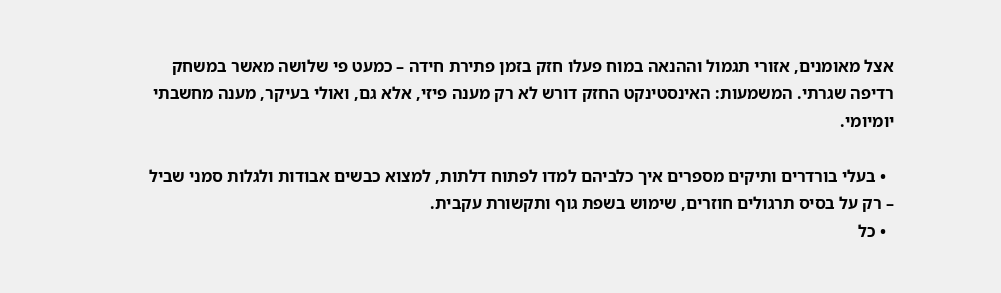אצל מאומנים, אזורי תגמול וההנאה במוח פעלו חזק בזמן פתירת חידה – כמעט פי שלושה מאשר במשחק רדיפה שגרתי. המשמעות: האינסטינקט החזק דורש לא רק מענה פיזי, אלא גם, ואולי בעיקר, מענה מחשבתי יומיומי.

  • בעלי בורדרים ותיקים מספרים איך כלביהם למדו לפתוח דלתות, למצוא כבשים אבודות ולגלות סמני שביל – רק על בסיס תרגולים חוזרים, שימוש בשפת גוף ותקשורת עקבית.
  • כל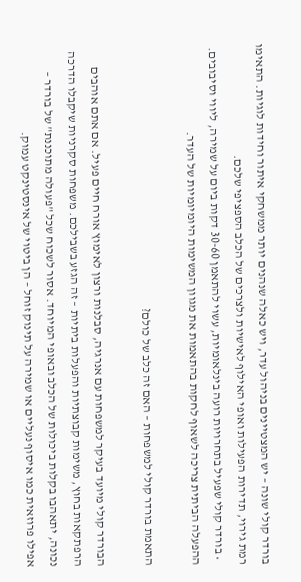בורדר קולי שונה – יש המצטיינים בניהול עדר, ויש כאלה שנהנים יותר ממשחקי איתור וחידות לוגיות. התאימו רמת גירוי, תדירות הפעילות ואופי האילוף לאישיות ולצרכים של הכלב הספציפי שלכם.
  • בורדר קולי שפעיל בתחרויות רועה בינלאומיות, עשוי להתאמן 30-60 דקות ביום על שמירה, ליווי וסיבובים. ההפעלה הביתית צריכה לשאוף לחקות בהתאמות את מגוון המשימות היומיומיות של העדר.

התאמת בורדר קולי למשפחות – האם זה כלב של כולם?

הבורדר קולי מיועד בעיקר למשפחות עם אנרגיה, סבלנות ורצון לאימוץ אורח חיים פעיל. אם אתם אוהבים הרפתקאות בחוץ, משימות קבוצתיות והפעלות ביתיות – זה הגזע בשבילכם. משפחות סקרניות שיקבלו הדרכה נכונה, יתאהבו בקלות ביכולות של הכלב ובאופי המיוחד. אסור לשכוח שכל "פעולה מתוכננת" של בורדר – אפילו פרוזאית כמו איסוף נעליים או שמירה על תינוק זוחל – הן ביטוי של אינסטינקט עמוק.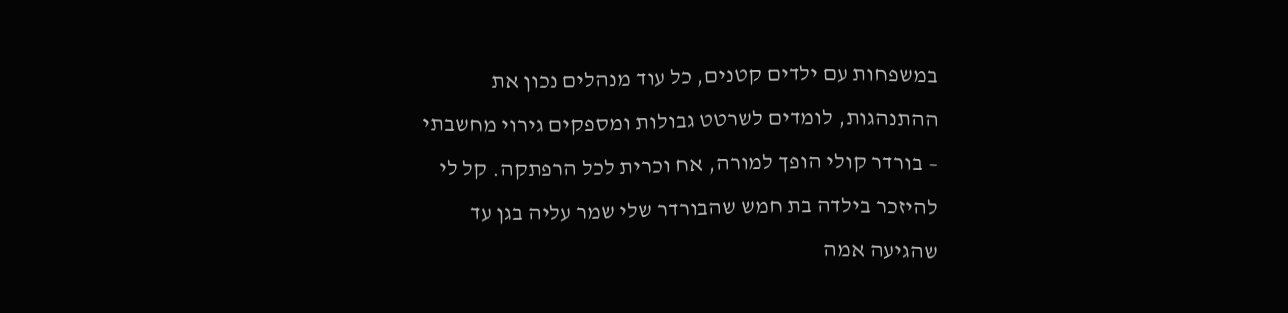במשפחות עם ילדים קטנים, כל עוד מנהלים נכון את ההתנהגות, לומדים לשרטט גבולות ומספקים גירוי מחשבתי – בורדר קולי הופך למורה, אח וכרית לכל הרפתקה. קל לי להיזכר בילדה בת חמש שהבורדר שלי שמר עליה בגן עד שהגיעה אמה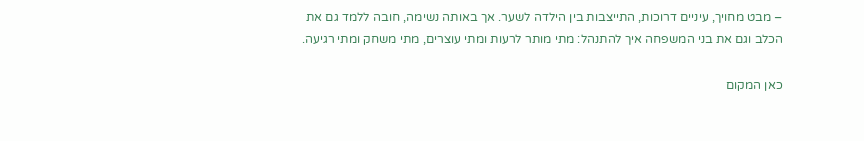– מבט מחויך, עיניים דרוכות, התייצבות בין הילדה לשער. אך באותה נשימה, חובה ללמד גם את הכלב וגם את בני המשפחה איך להתנהל: מתי מותר לרעות ומתי עוצרים, מתי משחק ומתי רגיעה.

כאן המקום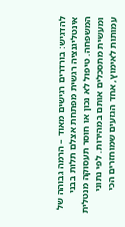להדגיש: בורדרים רגישים מאוד – הרמה גבוהה של אינטליגנציה רגשית מפתחת אצלם תלות בבני המשפחה. טיפול לא נכון או חוסר תעסוקה מנטלית ומעשית מתסכלים אותם במהירות. לפי נתוני עמותות לאימוץ, אחד הגזעים שמוחזרים הכי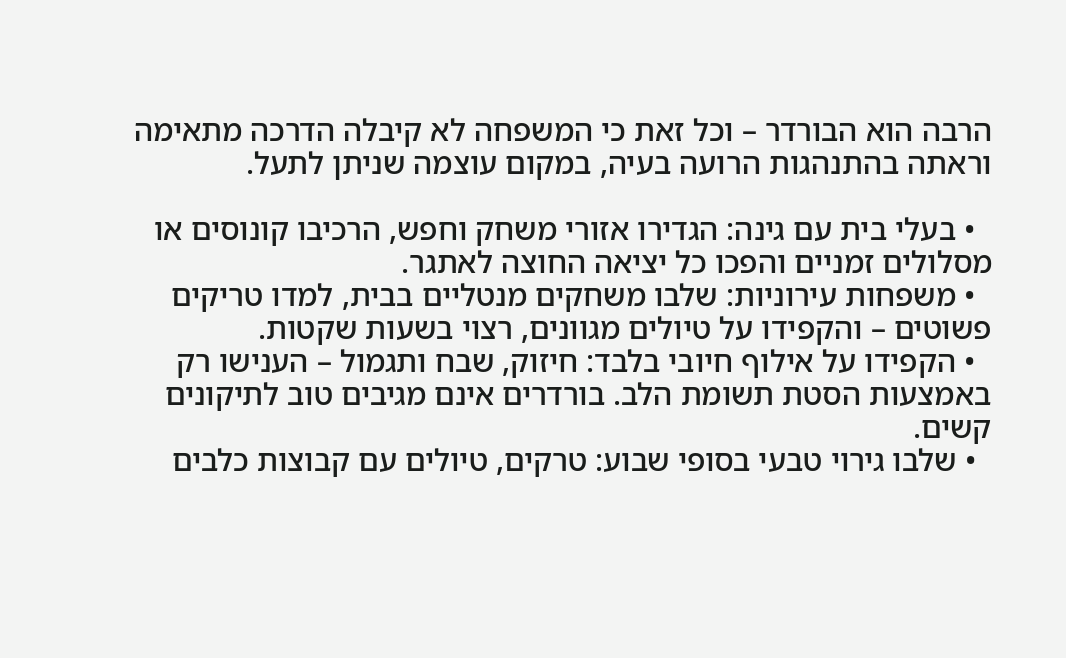הרבה הוא הבורדר – וכל זאת כי המשפחה לא קיבלה הדרכה מתאימה וראתה בהתנהגות הרועה בעיה, במקום עוצמה שניתן לתעל.

  • בעלי בית עם גינה: הגדירו אזורי משחק וחפש, הרכיבו קונוסים או מסלולים זמניים והפכו כל יציאה החוצה לאתגר.
  • משפחות עירוניות: שלבו משחקים מנטליים בבית, למדו טריקים פשוטים – והקפידו על טיולים מגוונים, רצוי בשעות שקטות.
  • הקפידו על אילוף חיובי בלבד: חיזוק, שבח ותגמול – הענישו רק באמצעות הסטת תשומת הלב. בורדרים אינם מגיבים טוב לתיקונים קשים.
  • שלבו גירוי טבעי בסופי שבוע: טרקים, טיולים עם קבוצות כלבים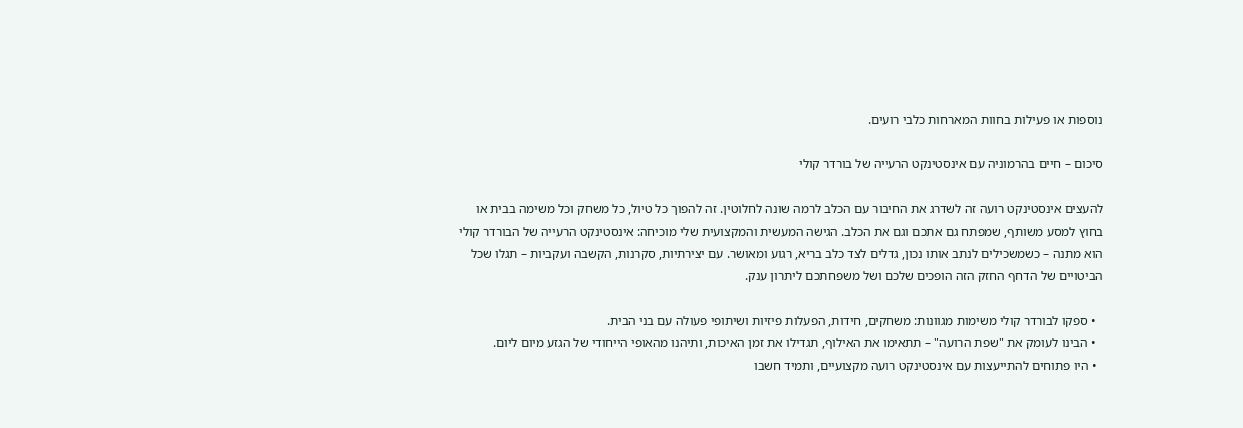נוספות או פעילות בחוות המארחות כלבי רועים.

סיכום – חיים בהרמוניה עם אינסטינקט הרעייה של בורדר קולי

להעצים אינסטינקט רועה זה לשדרג את החיבור עם הכלב לרמה שונה לחלוטין. זה להפוך כל טיול, כל משחק וכל משימה בבית או בחוץ למסע משותף, שמפתח גם אתכם וגם את הכלב. הגישה המעשית והמקצועית שלי מוכיחה: אינסטינקט הרעייה של הבורדר קולי הוא מתנה – כשמשכילים לנתב אותו נכון, גדלים לצד כלב בריא, רגוע ומאושר. עם יצירתיות, סקרנות, הקשבה ועקביות – תגלו שכל הביטויים של הדחף החזק הזה הופכים שלכם ושל משפחתכם ליתרון ענק.

  • ספקו לבורדר קולי משימות מגוונות: משחקים, חידות, הפעלות פיזיות ושיתופי פעולה עם בני הבית.
  • הבינו לעומק את "שפת הרועה" – תתאימו את האילוף, תגדילו את זמן האיכות, ותיהנו מהאופי הייחודי של הגזע מיום ליום.
  • היו פתוחים להתייעצות עם אינסטינקט רועה מקצועיים, ותמיד חשבו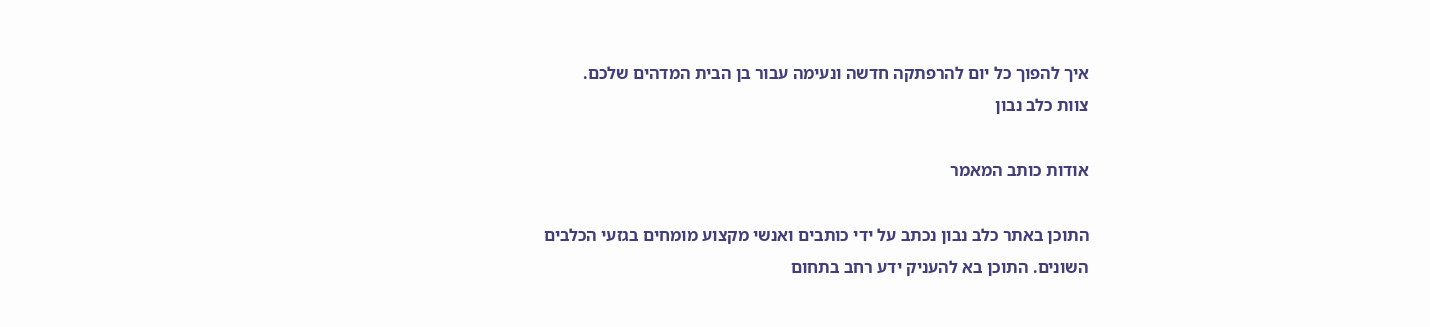איך להפוך כל יום להרפתקה חדשה ונעימה עבור בן הבית המדהים שלכם.
צוות כלב נבון

אודות כותב המאמר

התוכן באתר כלב נבון נכתב על ידי כותבים ואנשי מקצוע מומחים בגזעי הכלבים השונים. התוכן בא להעניק ידע רחב בתחום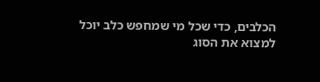הכלבים, כדי שכל מי שמחפש כלב יוכל למצוא את הסוג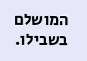המושלם בשבילו.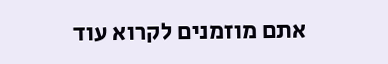אתם מוזמנים לקרוא עוד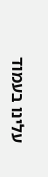עלינו בעמוד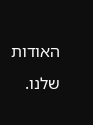האודות שלנו.